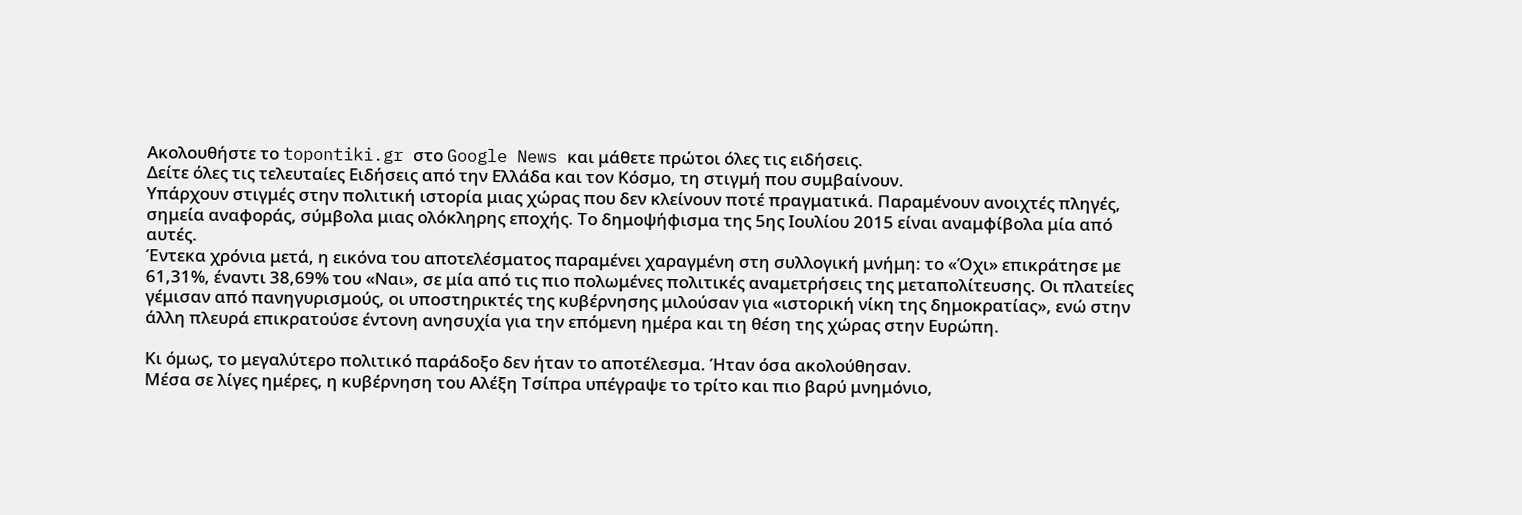Ακολουθήστε το topontiki.gr στο Google News και μάθετε πρώτοι όλες τις ειδήσεις.
Δείτε όλες τις τελευταίες Ειδήσεις από την Ελλάδα και τον Κόσμο, τη στιγμή που συμβαίνουν.
Υπάρχουν στιγμές στην πολιτική ιστορία μιας χώρας που δεν κλείνουν ποτέ πραγματικά. Παραμένουν ανοιχτές πληγές, σημεία αναφοράς, σύμβολα μιας ολόκληρης εποχής. Το δημοψήφισμα της 5ης Ιουλίου 2015 είναι αναμφίβολα μία από αυτές.
Έντεκα χρόνια μετά, η εικόνα του αποτελέσματος παραμένει χαραγμένη στη συλλογική μνήμη: το «Όχι» επικράτησε με 61,31%, έναντι 38,69% του «Ναι», σε μία από τις πιο πολωμένες πολιτικές αναμετρήσεις της μεταπολίτευσης. Οι πλατείες γέμισαν από πανηγυρισμούς, οι υποστηρικτές της κυβέρνησης μιλούσαν για «ιστορική νίκη της δημοκρατίας», ενώ στην άλλη πλευρά επικρατούσε έντονη ανησυχία για την επόμενη ημέρα και τη θέση της χώρας στην Ευρώπη.

Κι όμως, το μεγαλύτερο πολιτικό παράδοξο δεν ήταν το αποτέλεσμα. Ήταν όσα ακολούθησαν.
Μέσα σε λίγες ημέρες, η κυβέρνηση του Αλέξη Τσίπρα υπέγραψε το τρίτο και πιο βαρύ μνημόνιο,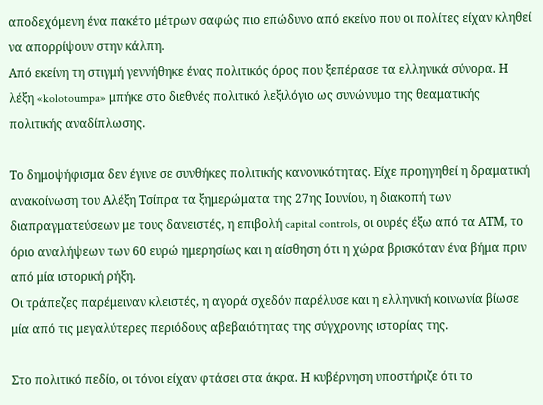αποδεχόμενη ένα πακέτο μέτρων σαφώς πιο επώδυνο από εκείνο που οι πολίτες είχαν κληθεί να απορρίψουν στην κάλπη.
Από εκείνη τη στιγμή γεννήθηκε ένας πολιτικός όρος που ξεπέρασε τα ελληνικά σύνορα. Η λέξη «kolotoumpa» μπήκε στο διεθνές πολιτικό λεξιλόγιο ως συνώνυμο της θεαματικής πολιτικής αναδίπλωσης.

Το δημοψήφισμα δεν έγινε σε συνθήκες πολιτικής κανονικότητας. Είχε προηγηθεί η δραματική ανακοίνωση του Αλέξη Τσίπρα τα ξημερώματα της 27ης Ιουνίου, η διακοπή των διαπραγματεύσεων με τους δανειστές, η επιβολή capital controls, οι ουρές έξω από τα ΑΤΜ, το όριο αναλήψεων των 60 ευρώ ημερησίως και η αίσθηση ότι η χώρα βρισκόταν ένα βήμα πριν από μία ιστορική ρήξη.
Οι τράπεζες παρέμειναν κλειστές, η αγορά σχεδόν παρέλυσε και η ελληνική κοινωνία βίωσε μία από τις μεγαλύτερες περιόδους αβεβαιότητας της σύγχρονης ιστορίας της.

Στο πολιτικό πεδίο, οι τόνοι είχαν φτάσει στα άκρα. Η κυβέρνηση υποστήριζε ότι το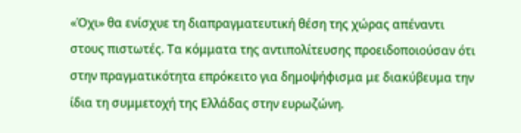«Όχι» θα ενίσχυε τη διαπραγματευτική θέση της χώρας απέναντι στους πιστωτές. Τα κόμματα της αντιπολίτευσης προειδοποιούσαν ότι στην πραγματικότητα επρόκειτο για δημοψήφισμα με διακύβευμα την ίδια τη συμμετοχή της Ελλάδας στην ευρωζώνη.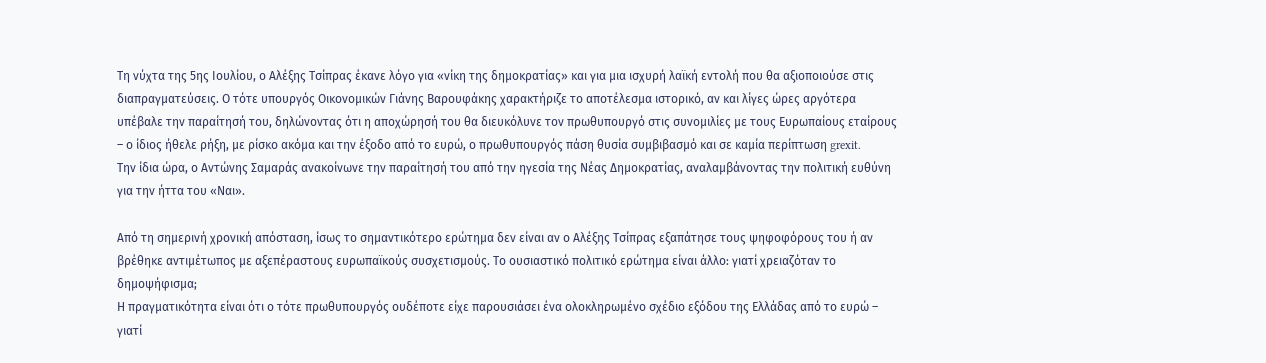Τη νύχτα της 5ης Ιουλίου, ο Αλέξης Τσίπρας έκανε λόγο για «νίκη της δημοκρατίας» και για μια ισχυρή λαϊκή εντολή που θα αξιοποιούσε στις διαπραγματεύσεις. Ο τότε υπουργός Οικονομικών Γιάνης Βαρουφάκης χαρακτήριζε το αποτέλεσμα ιστορικό, αν και λίγες ώρες αργότερα υπέβαλε την παραίτησή του, δηλώνοντας ότι η αποχώρησή του θα διευκόλυνε τον πρωθυπουργό στις συνομιλίες με τους Ευρωπαίους εταίρους – ο ίδιος ήθελε ρήξη, με ρίσκο ακόμα και την έξοδο από το ευρώ, ο πρωθυπουργός πάση θυσία συμβιβασμό και σε καμία περίπτωση grexit.
Την ίδια ώρα, ο Αντώνης Σαμαράς ανακοίνωνε την παραίτησή του από την ηγεσία της Νέας Δημοκρατίας, αναλαμβάνοντας την πολιτική ευθύνη για την ήττα του «Ναι».

Από τη σημερινή χρονική απόσταση, ίσως το σημαντικότερο ερώτημα δεν είναι αν ο Αλέξης Τσίπρας εξαπάτησε τους ψηφοφόρους του ή αν βρέθηκε αντιμέτωπος με αξεπέραστους ευρωπαϊκούς συσχετισμούς. Το ουσιαστικό πολιτικό ερώτημα είναι άλλο: γιατί χρειαζόταν το δημοψήφισμα;
Η πραγματικότητα είναι ότι ο τότε πρωθυπουργός ουδέποτε είχε παρουσιάσει ένα ολοκληρωμένο σχέδιο εξόδου της Ελλάδας από το ευρώ – γιατί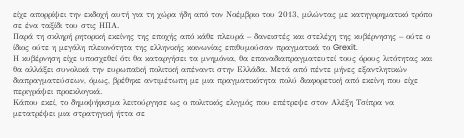είχε απορρίψει την εκδοχή αυτή για τη χώρα ήδη από τον Νοέμβριο του 2013, μιλώντας με κατηγορηματικό τρόπο σε ένα ταξίδι του στις ΗΠΑ.
Παρά τη σκληρή ρητορική εκείνης της εποχής από κάθε πλευρά – δανειστές και στελέχη της κυβέρνησης – ούτε ο ίδιος ούτε η μεγάλη πλειονότητα της ελληνικής κοινωνίας επιθυμούσαν πραγματικά το Grexit.
Η κυβέρνηση είχε υποσχεθεί ότι θα καταργήσει τα μνημόνια, θα επαναδιαπραγματευτεί τους όρους λιτότητας και θα αλλάξει συνολικά την ευρωπαϊκή πολιτική απέναντι στην Ελλάδα. Μετά από πέντε μήνες εξαντλητικών διαπραγματεύσεων, όμως, βρέθηκε αντιμέτωπη με μια πραγματικότητα πολύ διαφορετική από εκείνη που είχε περιγράψει προεκλογικά.
Κάπου εκεί, το δημοψήφισμα λειτούργησε ως ο πολιτικός ελιγμός που επέτρεψε στον Αλέξη Τσίπρα να μετατρέψει μια στρατηγική ήττα σε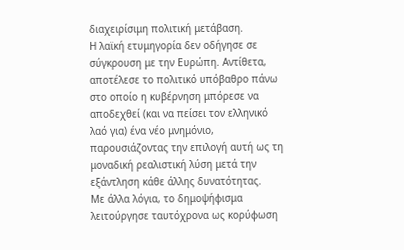διαχειρίσιμη πολιτική μετάβαση.
Η λαϊκή ετυμηγορία δεν οδήγησε σε σύγκρουση με την Ευρώπη. Αντίθετα, αποτέλεσε το πολιτικό υπόβαθρο πάνω στο οποίο η κυβέρνηση μπόρεσε να αποδεχθεί (και να πείσει τον ελληνικό λαό για) ένα νέο μνημόνιο, παρουσιάζοντας την επιλογή αυτή ως τη μοναδική ρεαλιστική λύση μετά την εξάντληση κάθε άλλης δυνατότητας.
Με άλλα λόγια, το δημοψήφισμα λειτούργησε ταυτόχρονα ως κορύφωση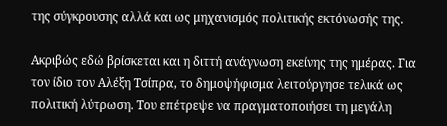της σύγκρουσης αλλά και ως μηχανισμός πολιτικής εκτόνωσής της.

Ακριβώς εδώ βρίσκεται και η διττή ανάγνωση εκείνης της ημέρας. Για τον ίδιο τον Αλέξη Τσίπρα, το δημοψήφισμα λειτούργησε τελικά ως πολιτική λύτρωση. Του επέτρεψε να πραγματοποιήσει τη μεγάλη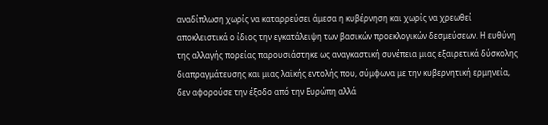αναδίπλωση χωρίς να καταρρεύσει άμεσα η κυβέρνηση και χωρίς να χρεωθεί αποκλειστικά ο ίδιος την εγκατάλειψη των βασικών προεκλογικών δεσμεύσεων. Η ευθύνη της αλλαγής πορείας παρουσιάστηκε ως αναγκαστική συνέπεια μιας εξαιρετικά δύσκολης διαπραγμάτευσης και μιας λαϊκής εντολής που, σύμφωνα με την κυβερνητική ερμηνεία, δεν αφορούσε την έξοδο από την Ευρώπη αλλά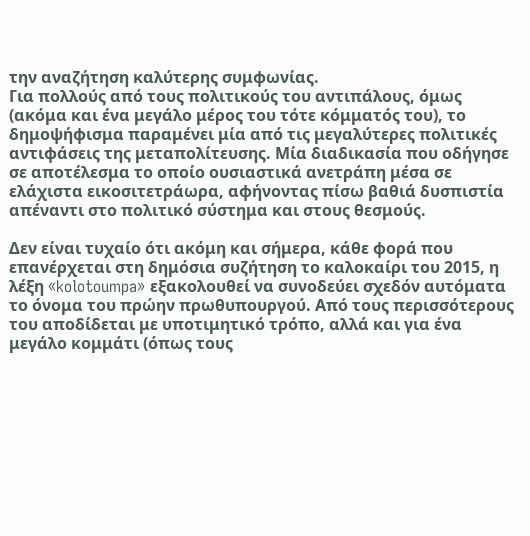την αναζήτηση καλύτερης συμφωνίας.
Για πολλούς από τους πολιτικούς του αντιπάλους, όμως (ακόμα και ένα μεγάλο μέρος του τότε κόμματός του), το δημοψήφισμα παραμένει μία από τις μεγαλύτερες πολιτικές αντιφάσεις της μεταπολίτευσης. Μία διαδικασία που οδήγησε σε αποτέλεσμα το οποίο ουσιαστικά ανετράπη μέσα σε ελάχιστα εικοσιτετράωρα, αφήνοντας πίσω βαθιά δυσπιστία απέναντι στο πολιτικό σύστημα και στους θεσμούς.

Δεν είναι τυχαίο ότι ακόμη και σήμερα, κάθε φορά που επανέρχεται στη δημόσια συζήτηση το καλοκαίρι του 2015, η λέξη «kolotoumpa» εξακολουθεί να συνοδεύει σχεδόν αυτόματα το όνομα του πρώην πρωθυπουργού. Από τους περισσότερους του αποδίδεται με υποτιμητικό τρόπο, αλλά και για ένα μεγάλο κομμάτι (όπως τους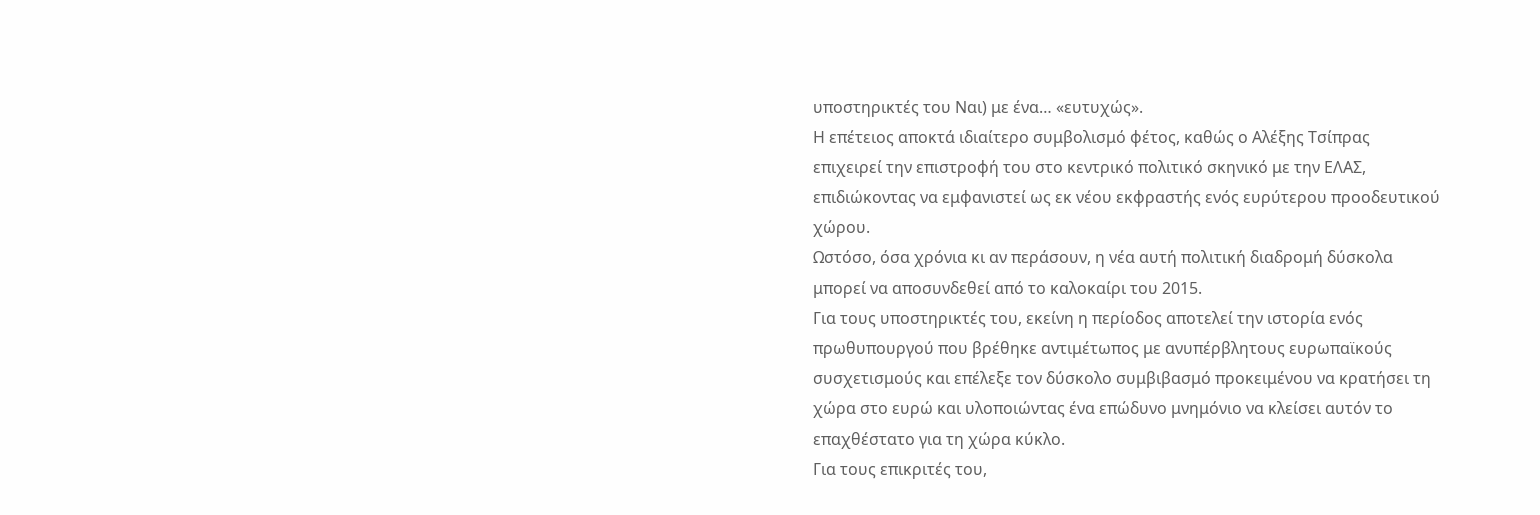υποστηρικτές του Ναι) με ένα… «ευτυχώς».
Η επέτειος αποκτά ιδιαίτερο συμβολισμό φέτος, καθώς ο Αλέξης Τσίπρας επιχειρεί την επιστροφή του στο κεντρικό πολιτικό σκηνικό με την ΕΛΑΣ, επιδιώκοντας να εμφανιστεί ως εκ νέου εκφραστής ενός ευρύτερου προοδευτικού χώρου.
Ωστόσο, όσα χρόνια κι αν περάσουν, η νέα αυτή πολιτική διαδρομή δύσκολα μπορεί να αποσυνδεθεί από το καλοκαίρι του 2015.
Για τους υποστηρικτές του, εκείνη η περίοδος αποτελεί την ιστορία ενός πρωθυπουργού που βρέθηκε αντιμέτωπος με ανυπέρβλητους ευρωπαϊκούς συσχετισμούς και επέλεξε τον δύσκολο συμβιβασμό προκειμένου να κρατήσει τη χώρα στο ευρώ και υλοποιώντας ένα επώδυνο μνημόνιο να κλείσει αυτόν το επαχθέστατο για τη χώρα κύκλο.
Για τους επικριτές του,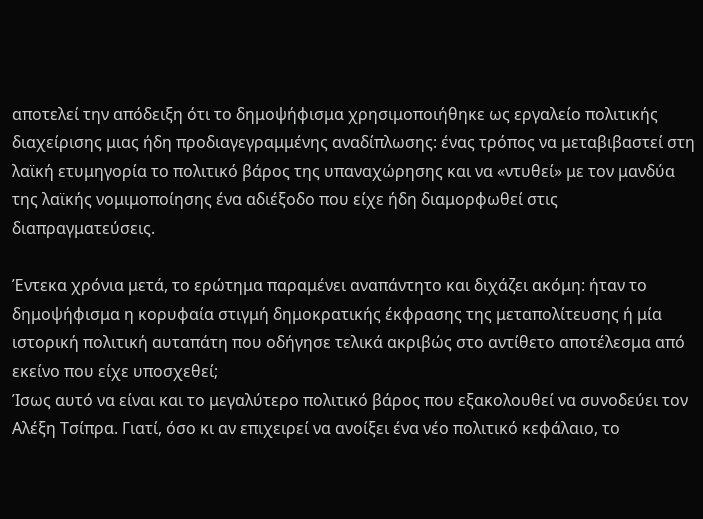αποτελεί την απόδειξη ότι το δημοψήφισμα χρησιμοποιήθηκε ως εργαλείο πολιτικής διαχείρισης μιας ήδη προδιαγεγραμμένης αναδίπλωσης: ένας τρόπος να μεταβιβαστεί στη λαϊκή ετυμηγορία το πολιτικό βάρος της υπαναχώρησης και να «ντυθεί» με τον μανδύα της λαϊκής νομιμοποίησης ένα αδιέξοδο που είχε ήδη διαμορφωθεί στις διαπραγματεύσεις.

Έντεκα χρόνια μετά, το ερώτημα παραμένει αναπάντητο και διχάζει ακόμη: ήταν το δημοψήφισμα η κορυφαία στιγμή δημοκρατικής έκφρασης της μεταπολίτευσης ή μία ιστορική πολιτική αυταπάτη που οδήγησε τελικά ακριβώς στο αντίθετο αποτέλεσμα από εκείνο που είχε υποσχεθεί;
Ίσως αυτό να είναι και το μεγαλύτερο πολιτικό βάρος που εξακολουθεί να συνοδεύει τον Αλέξη Τσίπρα. Γιατί, όσο κι αν επιχειρεί να ανοίξει ένα νέο πολιτικό κεφάλαιο, το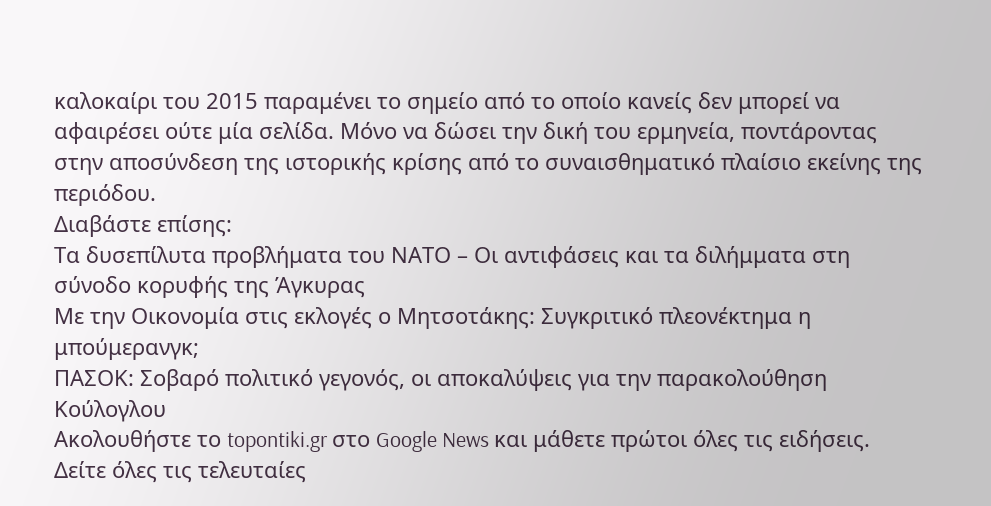καλοκαίρι του 2015 παραμένει το σημείο από το οποίο κανείς δεν μπορεί να αφαιρέσει ούτε μία σελίδα. Μόνο να δώσει την δική του ερμηνεία, ποντάροντας στην αποσύνδεση της ιστορικής κρίσης από το συναισθηματικό πλαίσιο εκείνης της περιόδου.
Διαβάστε επίσης:
Τα δυσεπίλυτα προβλήματα του ΝΑΤΟ – Οι αντιφάσεις και τα διλήμματα στη σύνοδο κορυφής της Άγκυρας
Με την Οικονομία στις εκλογές ο Μητσοτάκης: Συγκριτικό πλεονέκτημα η μπούμερανγκ;
ΠΑΣΟΚ: Σοβαρό πολιτικό γεγονός, οι αποκαλύψεις για την παρακολούθηση Κούλογλου
Ακολουθήστε το topontiki.gr στο Google News και μάθετε πρώτοι όλες τις ειδήσεις.
Δείτε όλες τις τελευταίες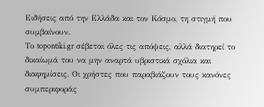Ειδήσεις από την Ελλάδα και τον Κόσμο, τη στιγμή που συμβαίνουν.
Το topontiki.gr σέβεται όλες τις απόψεις, αλλά διατηρεί το δικαίωμά του να μην αναρτά υβριστικά σχόλια και διαφημίσεις. Οι χρήστες που παραβιάζουν τους κανόνες συμπεριφοράς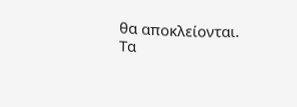θα αποκλείονται. Τα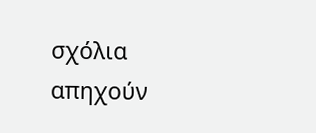σχόλια απηχούν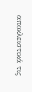αποκλειστικά τις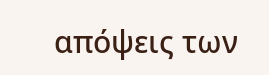απόψεις των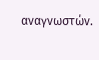αναγνωστών.